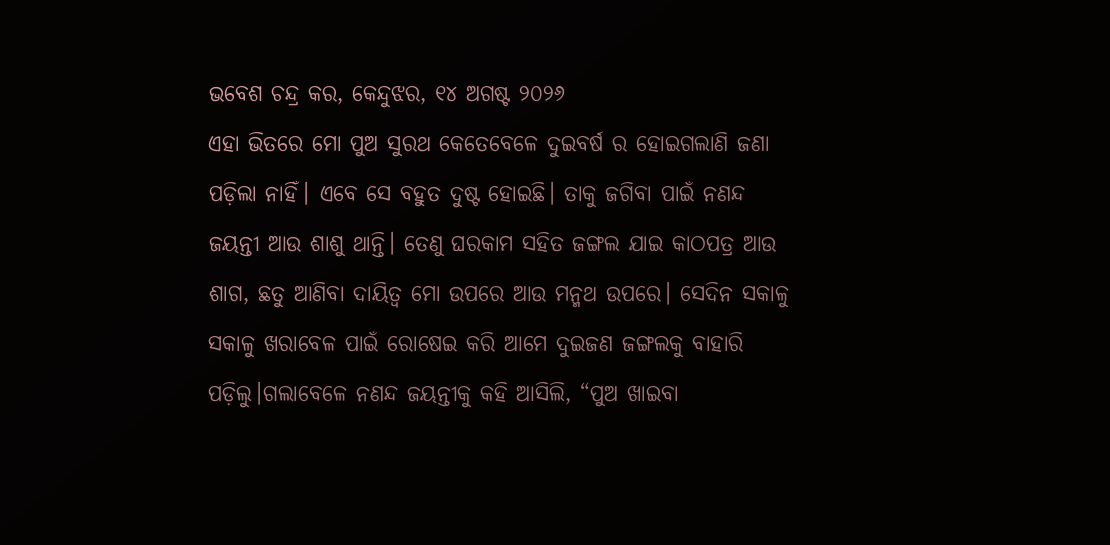ଭବେଶ ଚନ୍ଦ୍ର କର, କେନ୍ଦୁଝର, ୧୪ ଅଗଷ୍ଟ ୨୦୨୬
ଏହା ଭିତରେ ମୋ ପୁଅ ସୁରଥ କେତେବେଳେ ଦୁଇବର୍ଷ ର ହୋଇଗଲାଣି ଜଣା ପଡ଼ିଲା ନାହିଁ। ଏବେ ସେ ବହୁତ ଦୁଷ୍ଟ ହୋଇଛି। ତାକୁ ଜଗିବା ପାଇଁ ନଣନ୍ଦ ଜୟନ୍ତୀ ଆଉ ଶାଶୁ ଥାନ୍ତି। ତେଣୁ ଘରକାମ ସହିତ ଜଙ୍ଗଲ ଯାଇ କାଠପତ୍ର ଆଉ ଶାଗ, ଛତୁ ଆଣିବା ଦାୟିତ୍ଵ ମୋ ଉପରେ ଆଉ ମନ୍ମଥ ଉପରେ। ସେଦିନ ସକାଳୁ ସକାଳୁ ଖରାବେଳ ପାଇଁ ରୋଷେଇ କରି ଆମେ ଦୁଇଜଣ ଜଙ୍ଗଲକୁ ବାହାରି ପଡ଼ିଲୁ।ଗଲାବେଳେ ନଣନ୍ଦ ଜୟନ୍ତୀକୁ କହି ଆସିଲି, “ପୁଅ ଖାଇବା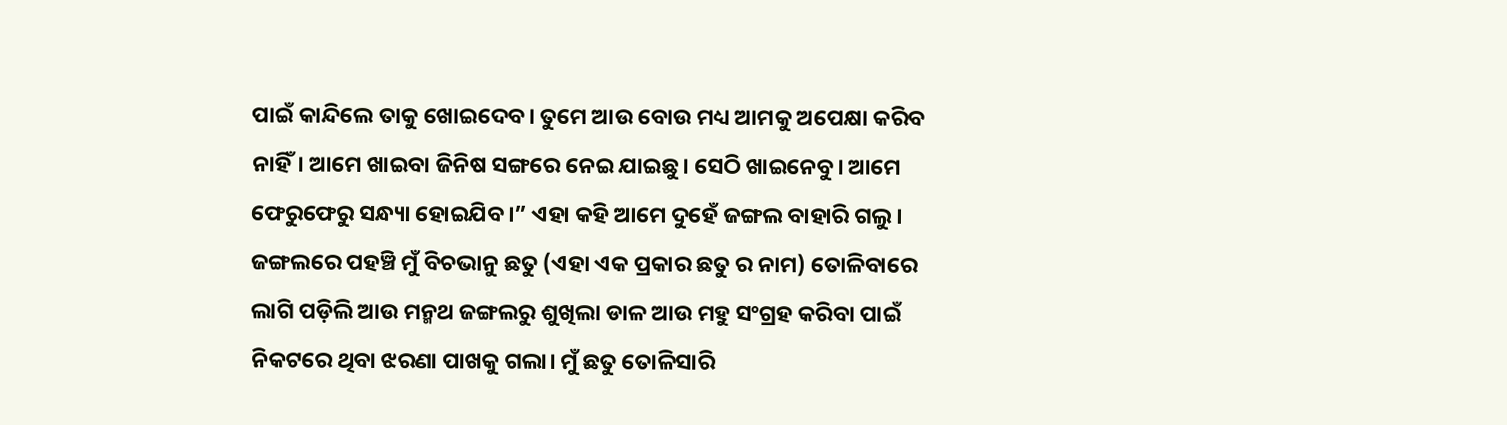ପାଇଁ କାନ୍ଦିଲେ ତାକୁ ଖୋଇଦେବ। ତୁମେ ଆଉ ବୋଉ ମଧ୍ୟ ଆମକୁ ଅପେକ୍ଷା କରିବ ନାହିଁ। ଆମେ ଖାଇବା ଜିନିଷ ସଙ୍ଗରେ ନେଇ ଯାଇଛୁ। ସେଠି ଖାଇନେବୁ। ଆମେ ଫେରୁଫେରୁ ସନ୍ଧ୍ୟା ହୋଇଯିବ।” ଏହା କହି ଆମେ ଦୁହେଁ ଜଙ୍ଗଲ ବାହାରି ଗଲୁ।
ଜଙ୍ଗଲରେ ପହଞ୍ଚି ମୁଁ ବିଚଭାନୁ ଛତୁ (ଏହା ଏକ ପ୍ରକାର ଛତୁ ର ନାମ) ତୋଳିବାରେ ଲାଗି ପଡ଼ିଲି ଆଉ ମନ୍ମଥ ଜଙ୍ଗଲରୁ ଶୁଖିଲା ଡାଳ ଆଉ ମହୁ ସଂଗ୍ରହ କରିବା ପାଇଁ ନିକଟରେ ଥିବା ଝରଣା ପାଖକୁ ଗଲା। ମୁଁ ଛତୁ ତୋଳିସାରି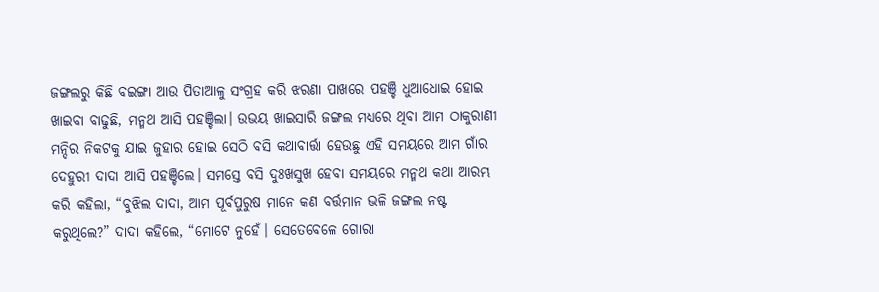ଜଙ୍ଗଲରୁ କିଛି ବଇଙ୍ଗା ଆଉ ପିତାଆଳୁ ସଂଗ୍ରହ କରି ଝରଣା ପାଖରେ ପହଞ୍ଚି ଧୁଆଧୋଇ ହୋଇ ଖାଇବା ବାଢୁଛି, ମନ୍ମଥ ଆସି ପହଞ୍ଚିଲା। ଉଭୟ ଖାଇସାରି ଜଙ୍ଗଲ ମଧ୍ୟରେ ଥିବା ଆମ ଠାକୁରାଣୀ ମନ୍ଦିର ନିକଟକୁ ଯାଇ ଜୁହାର ହୋଇ ସେଠି ବସି କଥାବାର୍ତ୍ତା ହେଉଛୁ ଏହି ସମୟରେ ଆମ ଗାଁର ଦେହୁରୀ ଦାଦା ଆସି ପହଞ୍ଚିଲେ। ସମସ୍ତେ ବସି ଦୁଃଖସୁଖ ହେବା ସମୟରେ ମନ୍ମଥ କଥା ଆରମ୍ଭ କରି କହିଲା, “ବୁଝିଲ ଦାଦା, ଆମ ପୂର୍ବପୁରୁଷ ମାନେ କଣ ବର୍ତ୍ତମାନ ଭଳି ଜଙ୍ଗଲ ନଷ୍ଟ କରୁଥିଲେ?” ଦାଦା କହିଲେ, “ମୋଟେ ନୁହେଁ। ସେତେବେଳେ ଗୋରା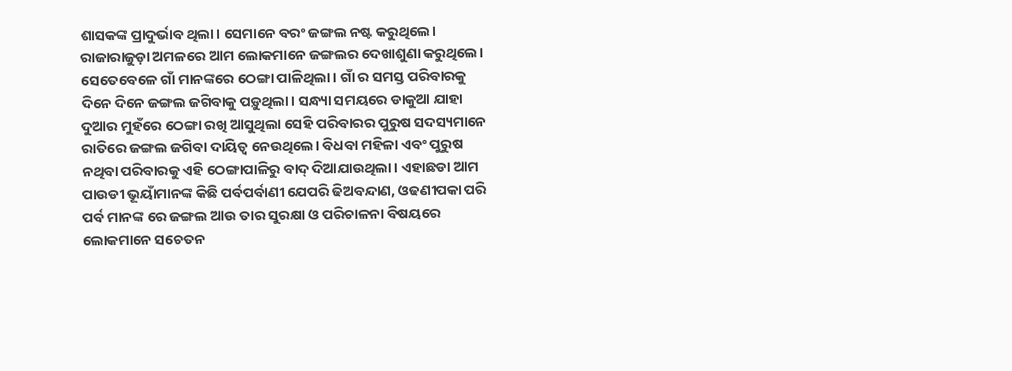ଶାସକଙ୍କ ପ୍ରାଦୁର୍ଭାବ ଥିଲା। ସେମାନେ ବରଂ ଜଙ୍ଗଲ ନଷ୍ଟ କରୁଥିଲେ। ରାଜାରାଜୁଡ଼ା ଅମଳରେ ଆମ ଲୋକମାନେ ଜଙ୍ଗଲର ଦେଖାଶୁଣା କରୁଥିଲେ। ସେତେବେଳେ ଗାଁ ମାନଙ୍କରେ ଠେଙ୍ଗା ପାଳିଥିଲା। ଗାଁ ର ସମସ୍ତ ପରିବାରକୁ ଦିନେ ଦିନେ ଜଙ୍ଗଲ ଜଗିବାକୁ ପଡ଼ୁଥିଲା। ସନ୍ଧ୍ୟା ସମୟରେ ଡାକୁଆ ଯାହା ଦୁଆର ମୁହଁରେ ଠେଙ୍ଗା ରଖି ଆସୁଥିଲା ସେହି ପରିବାରର ପୁରୁଷ ସଦସ୍ୟମାନେ ରାତିରେ ଜଙ୍ଗଲ ଜଗିବା ଦାୟିତ୍ଵ ନେଉଥିଲେ। ବିଧବା ମହିଳା ଏବଂ ପୁରୁଷ ନଥିବା ପରିବାରକୁ ଏହି ଠେଙ୍ଗାପାଳିରୁ ବାଦ୍ ଦିଆଯାଉଥିଲା। ଏହାଛଡା ଆମ ପାଉଡୀ ଭୂୟାଁମାନଙ୍କ କିଛି ପର୍ବପର୍ବାଣୀ ଯେପରି ଢିଅବନ୍ଦାଣ, ଓଢଣୀପକା ପରି ପର୍ବ ମାନଙ୍କ ରେ ଜଙ୍ଗଲ ଆଉ ତାର ସୁରକ୍ଷା ଓ ପରିଚାଳନା ବିଷୟରେ ଲୋକମାନେ ସଚେତନ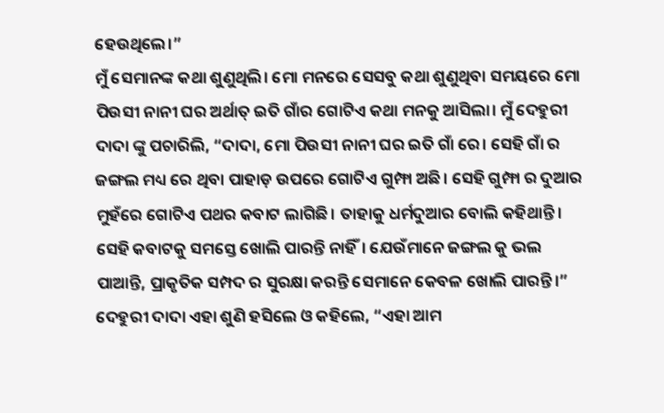ହେଉଥିଲେ।”
ମୁଁ ସେମାନଙ୍କ କଥା ଶୁଣୁଥିଲି। ମୋ ମନରେ ସେସବୁ କଥା ଶୁଣୁଥିବା ସମୟରେ ମୋ ପିଉସୀ ନାନୀ ଘର ଅର୍ଥାତ୍ ଇତି ଗାଁର ଗୋଟିଏ କଥା ମନକୁ ଆସିଲା। ମୁଁ ଦେହୁରୀ ଦାଦା ଙ୍କୁ ପଚାରିଲି, “ଦାଦା, ମୋ ପିଉସୀ ନାନୀ ଘର ଇତି ଗାଁ ରେ। ସେହି ଗାଁ ର ଜଙ୍ଗଲ ମଧ୍ୟ ରେ ଥିବା ପାହାଡ଼ ଉପରେ ଗୋଟିଏ ଗୁମ୍ଫା ଅଛି। ସେହି ଗୁମ୍ଫା ର ଦୁଆର ମୁହଁରେ ଗୋଟିଏ ପଥର କବାଟ ଲାଗିଛି। ତାହାକୁ ଧର୍ମଦୁଆର ବୋଲି କହିଥାନ୍ତି। ସେହି କବାଟକୁ ସମସ୍ତେ ଖୋଲି ପାରନ୍ତି ନାହିଁ। ଯେଉଁମାନେ ଜଙ୍ଗଲ କୁ ଭଲ ପାଆନ୍ତି, ପ୍ରାକୃତିକ ସମ୍ପଦ ର ସୁରକ୍ଷା କରନ୍ତି ସେମାନେ କେବଳ ଖୋଲି ପାରନ୍ତି।” ଦେହୁରୀ ଦାଦା ଏହା ଶୁଣି ହସିଲେ ଓ କହିଲେ, “ଏହା ଆମ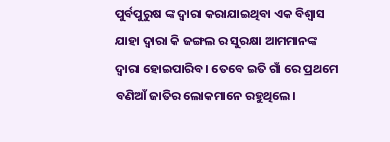ପୁର୍ବପୁରୁଷ ଙ୍କ ଦ୍ଵାରା କରାଯାଇଥିବା ଏକ ବିଶ୍ବାସ ଯାହା ଦ୍ୱାରା କି ଜଙ୍ଗଲ ର ସୁରକ୍ଷା ଆମମାନଙ୍କ ଦ୍ଵାରା ହୋଇପାରିବ। ତେବେ ଇତି ଗାଁ ରେ ପ୍ରଥମେ ବଣିଆଁ ଜାତିର ଲୋକମାନେ ରହୁଥିଲେ।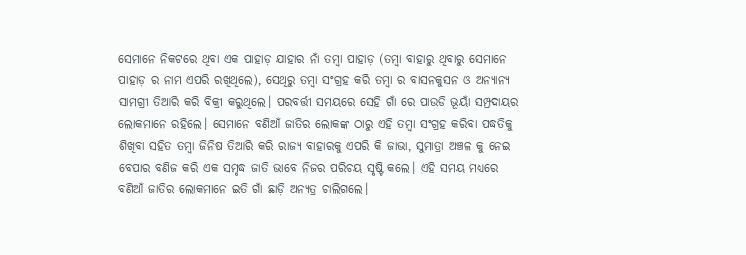ସେମାନେ ନିକଟରେ ଥିବା ଏକ ପାହାଡ଼ ଯାହାର ନାଁ ତମ୍ବା ପାହାଡ଼ (ତମ୍ବା ବାହାରୁ ଥିବାରୁ ସେମାନେ ପାହାଡ଼ ର ନାମ ଏପରି ରଖିଥିଲେ), ସେଥିରୁ ତମ୍ବା ସଂଗ୍ରହ କରି ତମ୍ବା ର ବାସନକୁସନ ଓ ଅନ୍ୟାନ୍ୟ ସାମଗ୍ରୀ ତିଆରି କରି ବିକ୍ରୀ କରୁଥିଲେ। ପରବର୍ତ୍ତୀ ସମୟରେ ସେହି ଗାଁ ରେ ପାଉଡି ଭୂୟାଁ ସମ୍ପ୍ରଦାୟର ଲୋକମାନେ ରହିଲେ। ସେମାନେ ବଣିଆଁ ଜାତିର ଲୋକଙ୍କ ଠାରୁ ଏହି ତମ୍ବା ସଂଗ୍ରହ କରିବା ପଦ୍ଧତିକୁ ଶିଖିବା ସହିତ ତମ୍ବା ଜିନିଷ ତିଆରି କରି ରାଜ୍ୟ ବାହାରକୁ ଏପରି କି ଜାଭା, ସୁମାତ୍ରା ଅଞ୍ଚଳ କୁ ନେଇ ବେପାର ବଣିଜ କରି ଏକ ସମୃଦ୍ଧ ଜାତି ଭାବେ ନିଜର ପରିଚୟ ସୃଷ୍ଟି କଲେ। ଏହି ସମୟ ମଧ୍ୟରେ ବଣିଆଁ ଜାତିର ଲୋକମାନେ ଇତି ଗାଁ ଛାଡ଼ି ଅନ୍ୟତ୍ର ଚାଲିଗଲେ।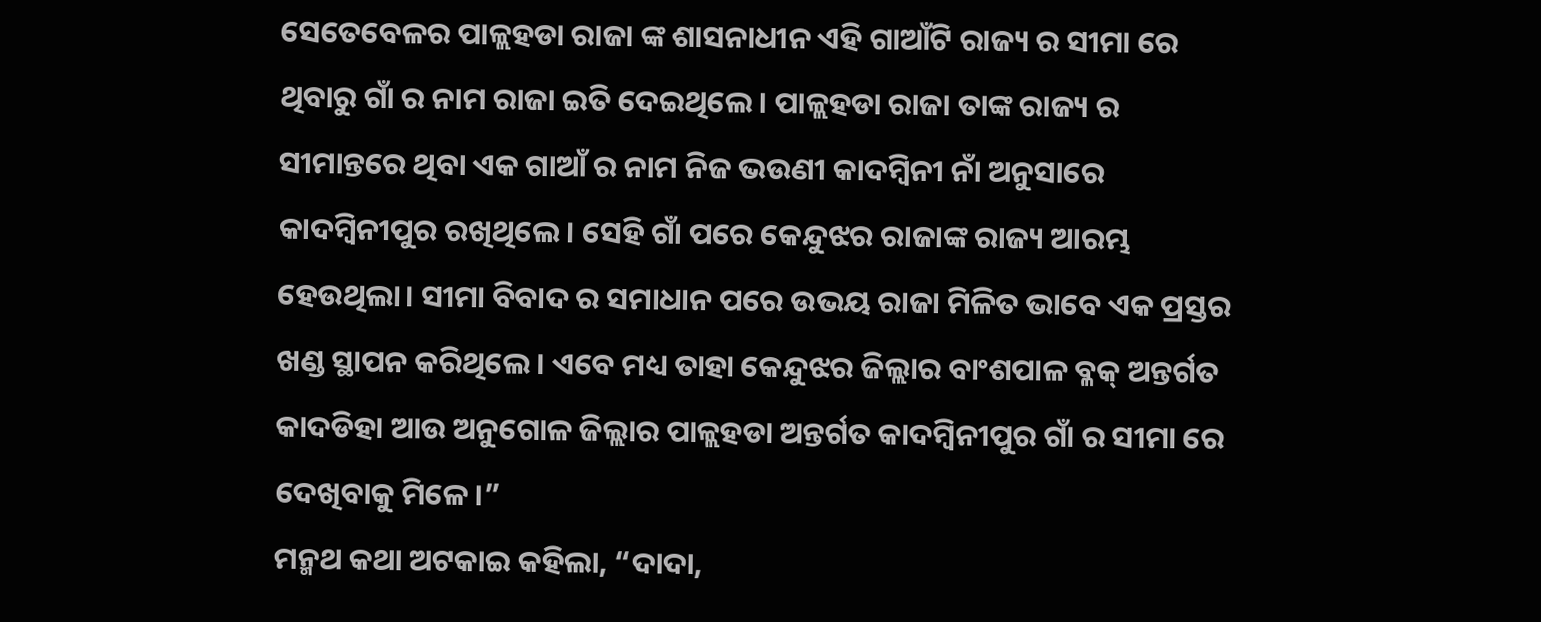ସେତେବେଳର ପାଳ୍ଲହଡା ରାଜା ଙ୍କ ଶାସନାଧୀନ ଏହି ଗାଆଁଟି ରାଜ୍ୟ ର ସୀମା ରେ ଥିବାରୁ ଗାଁ ର ନାମ ରାଜା ଇତି ଦେଇଥିଲେ। ପାଳ୍ଲହଡା ରାଜା ତାଙ୍କ ରାଜ୍ୟ ର ସୀମାନ୍ତରେ ଥିବା ଏକ ଗାଆଁ ର ନାମ ନିଜ ଭଉଣୀ କାଦମ୍ବିନୀ ନାଁ ଅନୁସାରେ କାଦମ୍ବିନୀପୁର ରଖିଥିଲେ। ସେହି ଗାଁ ପରେ କେନ୍ଦୁଝର ରାଜାଙ୍କ ରାଜ୍ୟ ଆରମ୍ଭ ହେଉଥିଲା। ସୀମା ବିବାଦ ର ସମାଧାନ ପରେ ଉଭୟ ରାଜା ମିଳିତ ଭାବେ ଏକ ପ୍ରସ୍ତର ଖଣ୍ଡ ସ୍ଥାପନ କରିଥିଲେ। ଏବେ ମଧ୍ୟ ତାହା କେନ୍ଦୁଝର ଜିଲ୍ଲାର ବାଂଶପାଳ ବ୍ଳକ୍ ଅନ୍ତର୍ଗତ କାଦଡିହା ଆଉ ଅନୁଗୋଳ ଜିଲ୍ଲାର ପାଳ୍ଲହଡା ଅନ୍ତର୍ଗତ କାଦମ୍ବିନୀପୁର ଗାଁ ର ସୀମା ରେ ଦେଖିବାକୁ ମିଳେ।”
ମନ୍ମଥ କଥା ଅଟକାଇ କହିଲା, “ଦାଦା,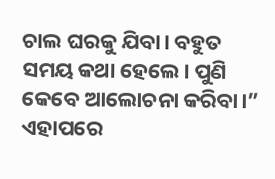ଚାଲ ଘରକୁ ଯିବା। ବହୁତ ସମୟ କଥା ହେଲେ। ପୁଣି କେବେ ଆଲୋଚନା କରିବା।” ଏହାପରେ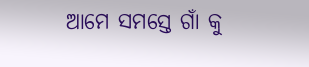ଆମେ ସମସ୍ତେ ଗାଁ କୁ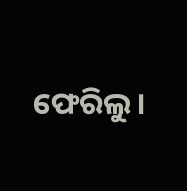ଫେରିଲୁ।